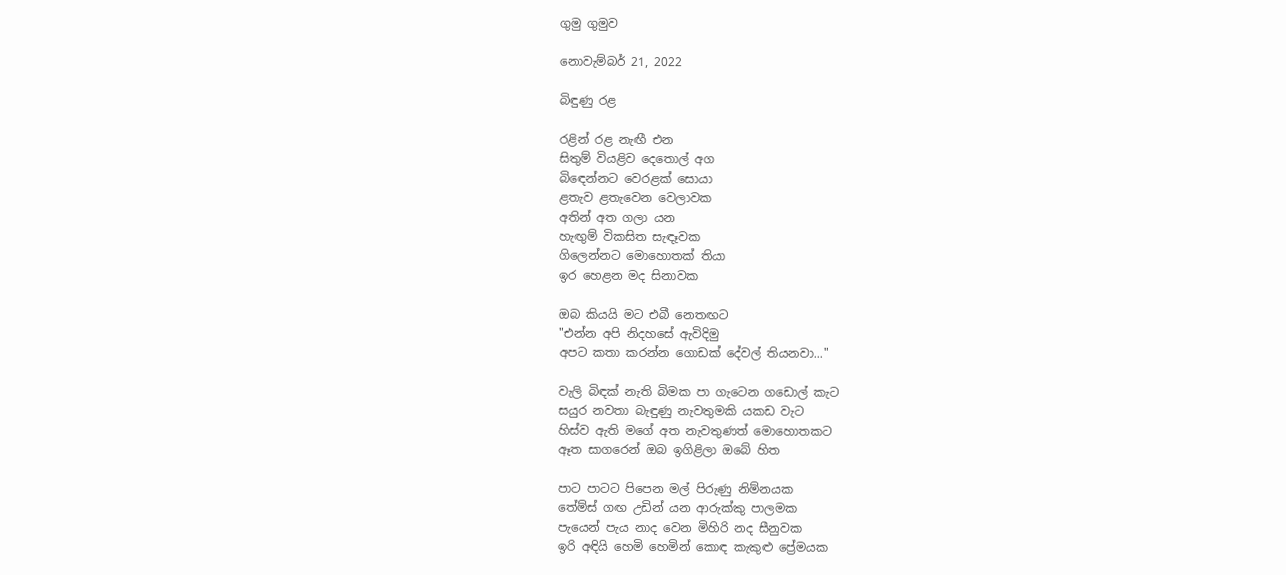ගුමු ගුමුව

නොවැම්බර් 21, 2022

බිඳුණු රළ

රළින් රළ නැඟී එන
සිතුම් වියළිව දෙතොල් අග
බිඳෙන්නට වෙරළක් සොයා
ළතැව ළතැවෙන වෙලාවක
අතින් අත ගලා යන
හැඟුම් විකසිත සැඳෑවක
ගිලෙන්නට මොහොතක් තියා
ඉර හෙළන මද සිනාවක

ඔබ කියයි මට එබී නෙතඟට
"එන්න අපි නිදහසේ ඇවිදිමු
අපට කතා කරන්න ගොඩක් දේවල් තියනවා..."

වැලි බිඳක් නැති බිමක පා ගැටෙන ගඩොල් කැට
සයුර නවතා බැඳුණු නැවතුමකි යකඩ වැට
හිස්ව ඇති මගේ අත නැවතුණත් මොහොතකට
ඈත සාගරෙන් ඔබ ඉගිළිලා ඔබේ හිත

පාට පාටට පිපෙන මල් පිරුණු නිම්නයක
තේම්ස් ගඟ උඩින් යන ආරුක්කු පාලමක
පැයෙන් පැය නාද වෙන මිහිරි නද සීනුවක
ඉරි අඳියි හෙමි හෙමින් කොඳ කැකුළු ප්‍රේමයක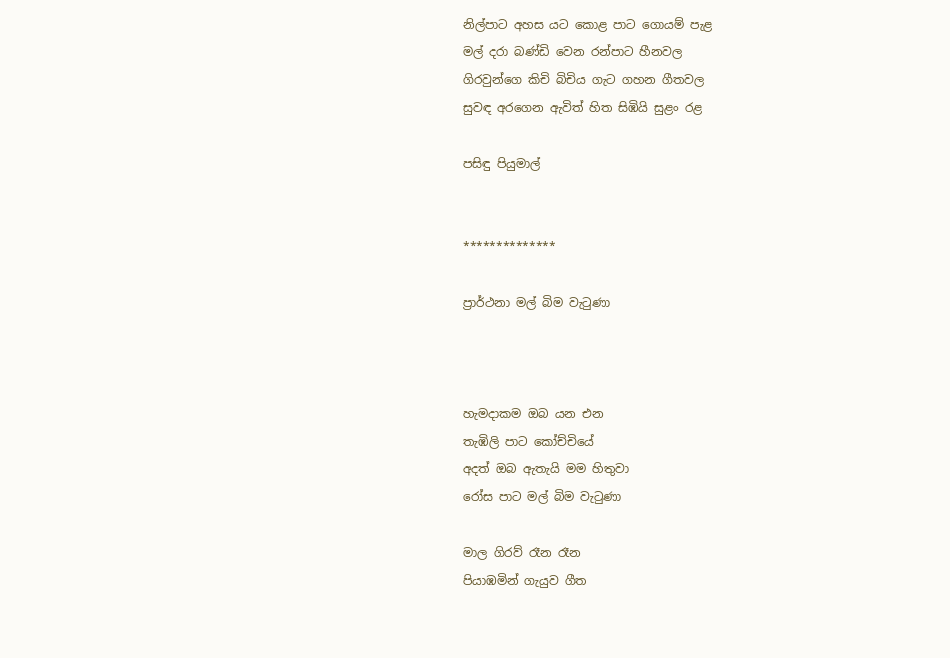නිල්පාට අහස යට කොළ පාට ගොයම් පැළ
මල් දරා බණ්ඩි වෙන රන්පාට හීනවල
ගිරවුන්ගෙ කිචි බිචිය ගැට ගහන ගීතවල
සුවඳ අරගෙන ඇවිත් හිත සිඹියි සුළං රළ

පසිඳු පියුමාල්


**************

ප්‍රාර්ථනා මල් බිම වැටුණා



හැමදාකම ඔබ යන එන
තැඹිලි පාට කෝච්චියේ
අදත් ඔබ ඇතැයි මම හිතුවා
රෝස පාට මල් බිම වැටුණා

මාල ගිරව් රෑන රෑන
පියාඹමින් ගැයුව ගීත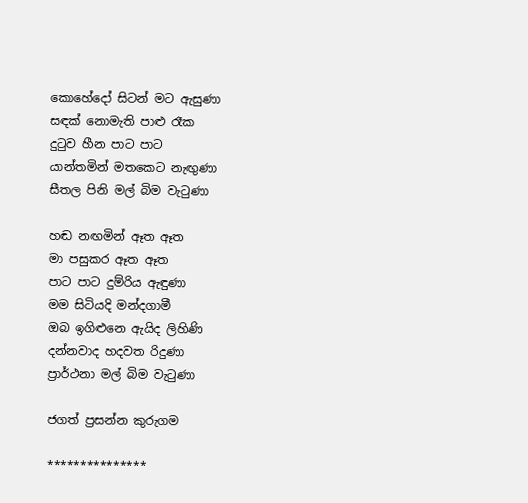කොහේදෝ සිටන් මට ඇසුණා
සඳක් නොමැති පාළු රෑක
දුටුව හීන පාට පාට
යාන්තමින් මතකෙට නැඟුණා
සීතල පිනි මල් බිම වැටුණා

හඬ නඟමින් ඈත ඈත
මා පසුකර ඈත ඈත
පාට පාට දුම්රිය ඇඳුණා
මම සිටියදි මන්දගාමී
ඔබ ඉගිළුනෙ ඇයිද ලිහිණි
දන්නවාද හදවත රිදුණා
ප්‍රාර්ථනා මල් බිම වැටුණා

ජගත් ප්‍රසන්න කුරුගම

***************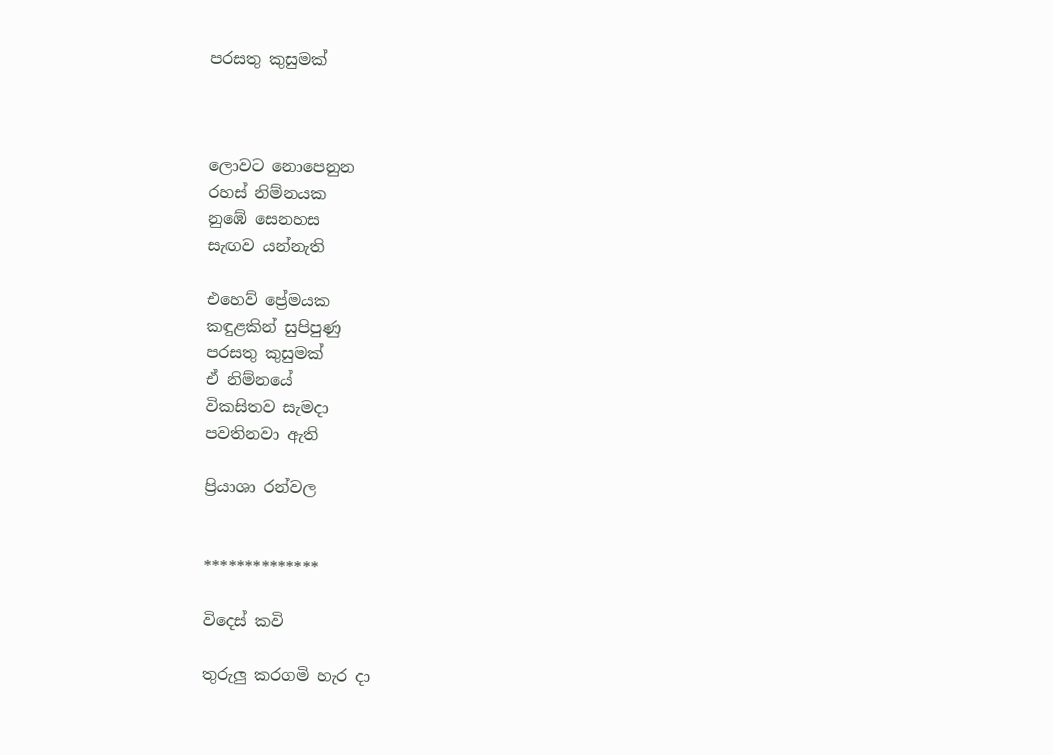පරසතු කුසුමක්



ලොවට නොපෙනුන
රහස් නිම්නයක
නුඹේ සෙනහස
සැඟව යන්නැති

එහෙව් ප්‍රේමයක
කඳුළකින් සුපිපුණු
පරසතු කුසුමක්
ඒ නිම්නයේ
විකසිතව සැමදා
පවතිනවා ඇති

ප්‍රියාශා රන්වල


**************

විදෙස් කවි

තුරුලු කරගමි හැර දා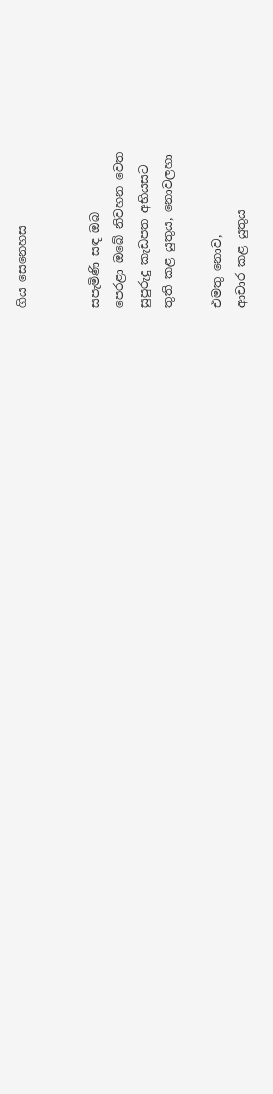ගිය සෙනෙහස


සපැමිණි සඳ ඔබ
පෙරළා ඔබේ නිවහන වෙත
සුපුරුදු කැඩපත අභියසට
තුති කළ යුතුය, නොවලහා

එමතු නොව,
ආචාර කළ යුතුය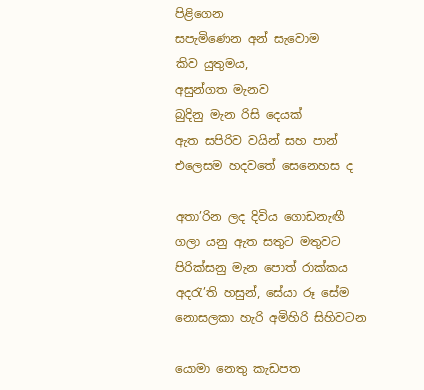පිළිගෙන
සපැමිණෙන අන් සැවොම
කිව යුතුමය,
අසුන්ගත මැනව
බුදිනු මැන රිසි දෙයක්
ඇත සපිරිව වයින් සහ පාන්
එලෙසම හදවතේ සෙනෙහස ද

අතා’රින ලද දිවිය ගොඩනැඟී
ගලා යනු ඇත සතුට මතුවට
පිරික්සනු මැන පොත් රාක්කය
අද‍රැ’ති හසුන්, සේයා රූ සේම
නොසලකා හැරි අමිහිරි සිහිවටන

යොමා නෙතු කැඩපත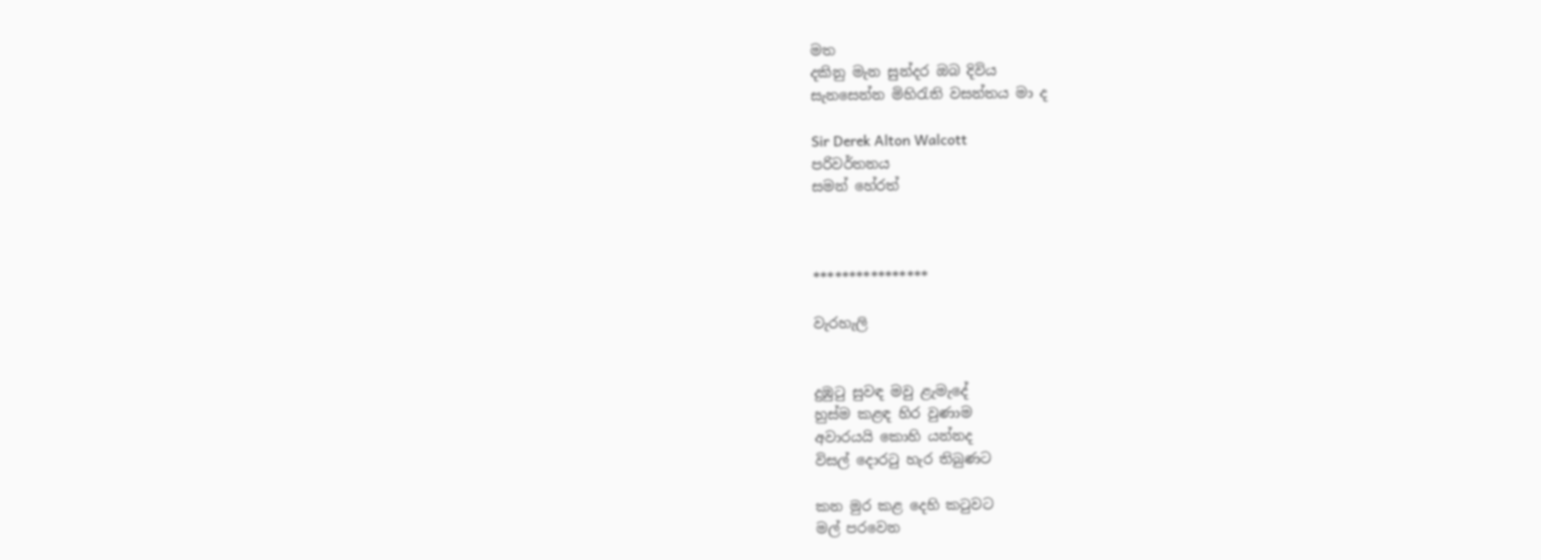මත
දකිනු මැන සුන්දර ඔබ දිවිය
සැනසෙන්න මිහි‍රැති වසන්තය මා ද

Sir Derek Alton Walcott
පරිවර්තනය
සමන් හේරත්



****************

වැරහැලි


දුඹුටු සුවඳ මවු ළැමැදේ
හුස්ම කළඳ හිර වුණාම
අවාරයයි කොහි යන්නද
විසල් දොරටු හැර තිබුණට

කන මුර කළ දෙහි කටුවට
මල් පරවෙන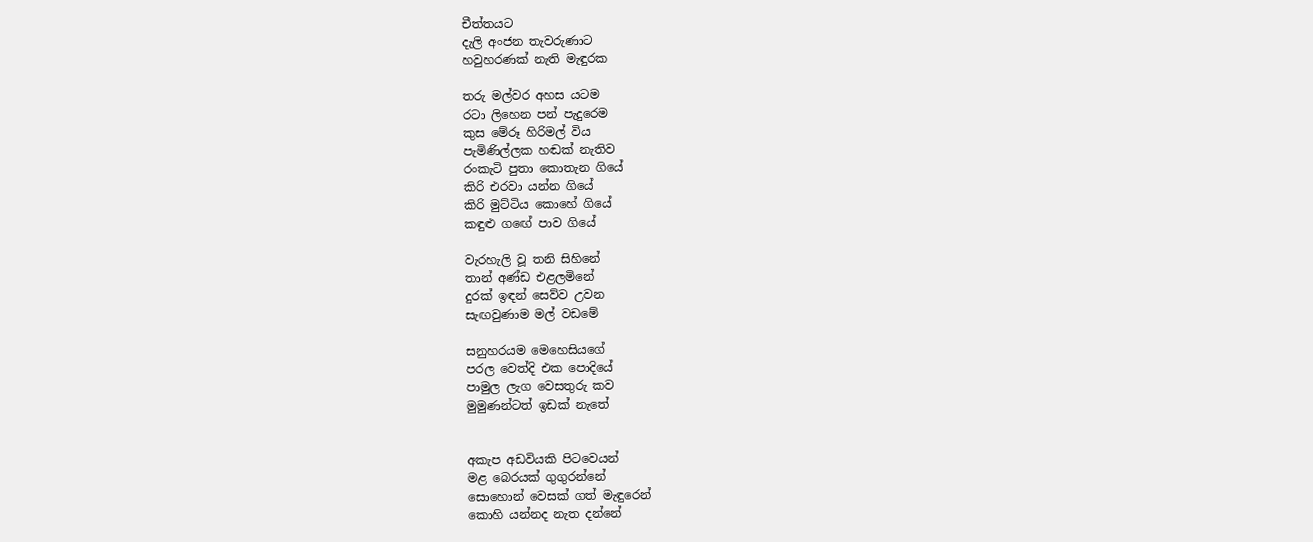චීත්තයට
දැලි අංජන තැවරුණාට
හවුහරණක් නැති මැඳුරක

තරු මල්වර අහස යටම
රටා ලිහෙන පන් පැදුරෙම
කුස මේරූ හිරිමල් විය
පැමිණිල්ලක හඬක් නැතිව
රංකැටි පුතා කොතැන ගියේ
කිරි එරවා යන්න ගියේ
කිරි මුට්ටිය කොහේ ගියේ
කඳුළු ගඟේ පාව ගියේ

වැරහැලි වූ තනි සිහිනේ
තාන් අණ්ඩ එළලමිනේ
දුරක් ඉඳන් සෙව්ව උවන
සැඟවුණාම මල් වඩමේ

සනුහරයම මෙහෙසියගේ
පරල වෙත්දි එක පොදියේ
පාමුල ලැග වෙසතුරු කව
මුමුණන්ටත් ඉඩක් නැතේ


අකැප අඩවියකි පිටවෙයන්
මළ බෙරයක් ගුගුරන්නේ
සොහොන් වෙසක් ගත් මැඳුරෙන්
කොහි යන්නද නැත දන්නේ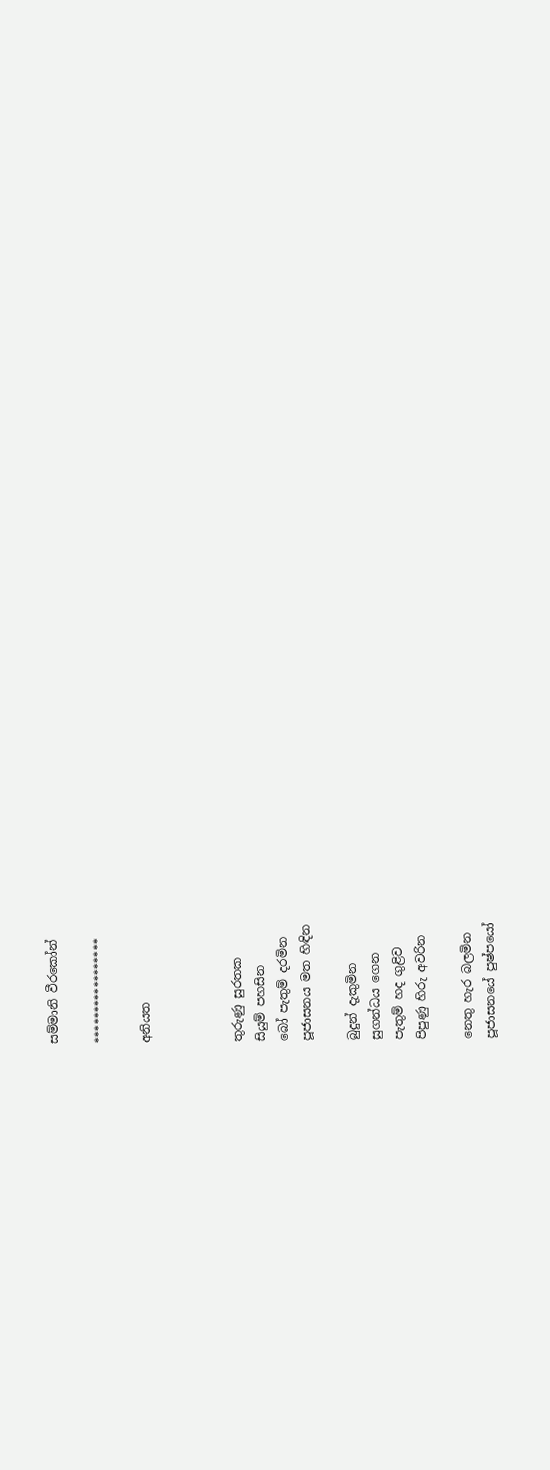සම්මානි වීරකෝන්

*****************

අනියත



තුරුණු සුරතක
සියුම් පහසින
බෝ පැතුම් දරමින
පූජාසනය මත හිඳින

බුදුන් දැකුමින
සුගන්ධය ගෙන
පැතුම් හද ගුළිව
පිපුණු හිරු අවරින

නෙතු හැර බලමින
පූජාසනයේ පුෂ්පයෝ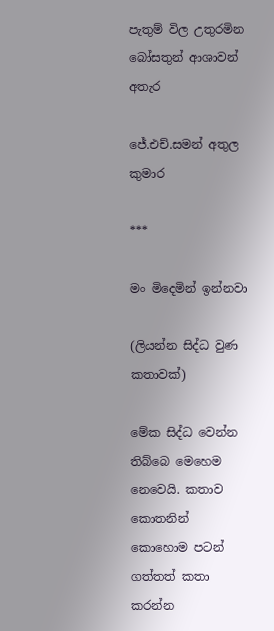පැතුම් විල උතුරමින
බෝසතුන් ආශාවන් අතැර

ජේ.එච්.සමන් අතුල කුමාර

***

මං මිදෙමින් ඉන්නවා

(ලියන්න සිද්ධ වුණ කතාවක්)

මේක සිද්ධ වෙන්න තිබ්බෙ මෙහෙම නෙවෙයි. කතාව කොතනින් කොහොම පටන් ගත්තත් කතා කරන්න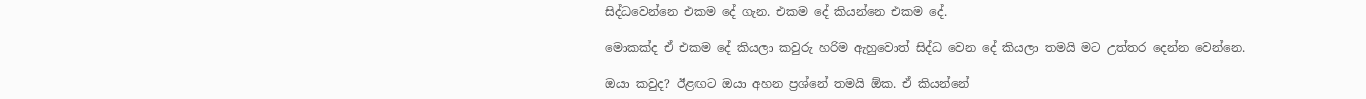සිද්ධවෙන්නෙ එකම දේ ගැන. එකම දේ කියන්නෙ එකම දේ.

මොකක්ද ඒ එකම දේ කියලා කවුරු හරිම ඇහුවොත් සිද්ධ වෙන දේ කියලා තමයි මට උත්තර දෙන්න වෙන්නෙ.

ඔයා කවුද? ඊළඟට ඔයා අහන ප්‍රශ්නේ තමයි ඕක. ඒ කියන්නේ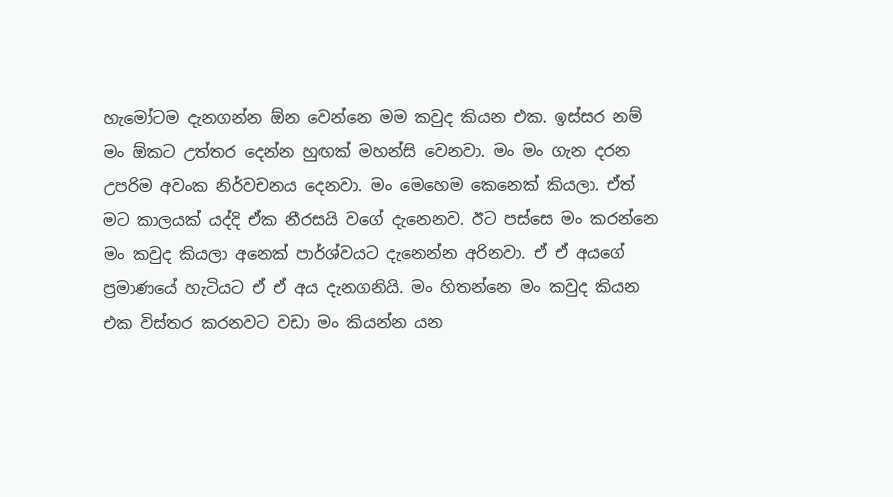හැමෝටම දැනගන්න ඕන වෙන්නෙ මම කවුද කියන එක. ඉස්සර නම් මං ඕකට උත්තර දෙන්න හුඟක් මහන්සි වෙනවා. මං මං ගැන දරන උපරිම අවංක නිර්වචනය දෙනවා. මං මෙහෙම කෙනෙක් කියලා. ඒත් මට කාලයක් යද්දි ඒක නීරසයි වගේ දැනෙනව. ඊට පස්සෙ මං කරන්නෙ මං කවුද කියලා අනෙක් පාර්ශ්වයට දැනෙන්න අරිනවා. ඒ ඒ අයගේ ප්‍රමාණයේ හැටියට ඒ ඒ අය දැනගනියි. මං හිතන්නෙ මං කවුද කියන එක විස්තර කරනවට වඩා මං කියන්න යන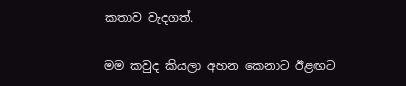කතාව වැදගත්.

මම කවුද කියලා අහන කෙනාට ඊළඟට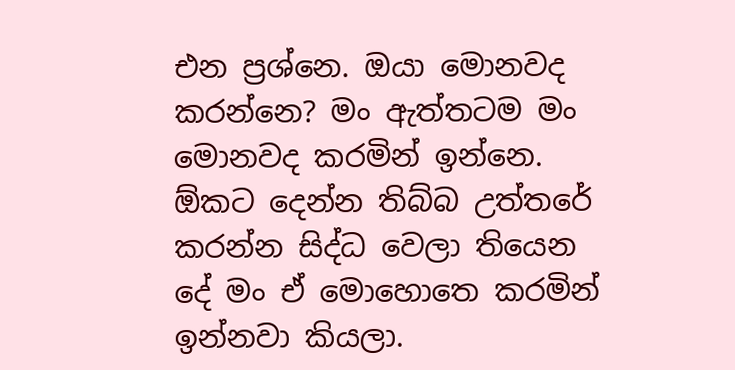එන ප්‍රශ්නෙ. ඔයා මොනවද කරන්නෙ? මං ඇත්තටම මං මොනවද කරමින් ඉන්නෙ. ඕකට දෙන්න තිබ්බ උත්තරේ කරන්න සිද්ධ වෙලා තියෙන දේ මං ඒ මොහොතෙ කරමින් ඉන්නවා කියලා.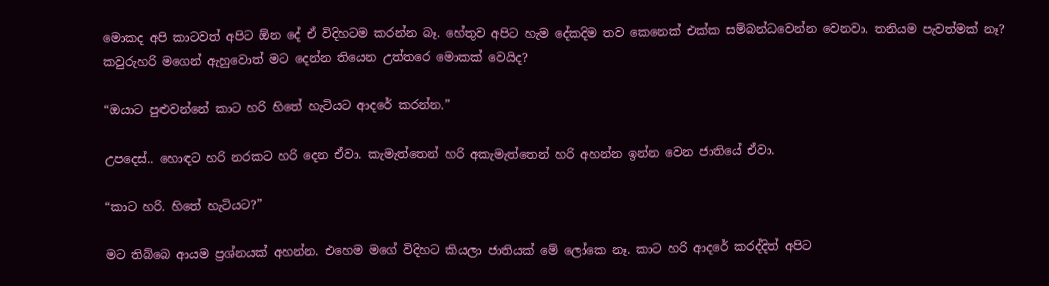මොකද අපි කාටවත් අපිට ඕන දේ ඒ විදිහටම කරන්න බෑ. හේතුව අපිට හැම දේකදිම තව කෙනෙක් එක්ක සම්බන්ධවෙන්න වෙනවා. තනියම පැවත්මක් නෑ? කවුරුහරි මගෙන් ඇහුවොත් මට දෙන්න තියෙන උත්තරෙ මොකක් වෙයිද?

“ඔයාට පුළුවන්නේ කාට හරි හිතේ හැටියට ආදරේ කරන්න.”

උපදෙස්.. හොඳට හරි නරකට හරි දෙන ඒවා. කැමැත්තෙන් හරි අකැමැත්තෙන් හරි අහන්න ඉන්න වෙන ජාතියේ ඒවා.

“කාට හරි. හිතේ හැටියට?”

මට තිබ්බෙ ආයම ප්‍රශ්නයක් අහන්න. එහෙම මගේ විදිහට කියලා ජාතියක් මේ ලෝකෙ නෑ. කාට හරි ආදරේ කරද්දිත් අපිට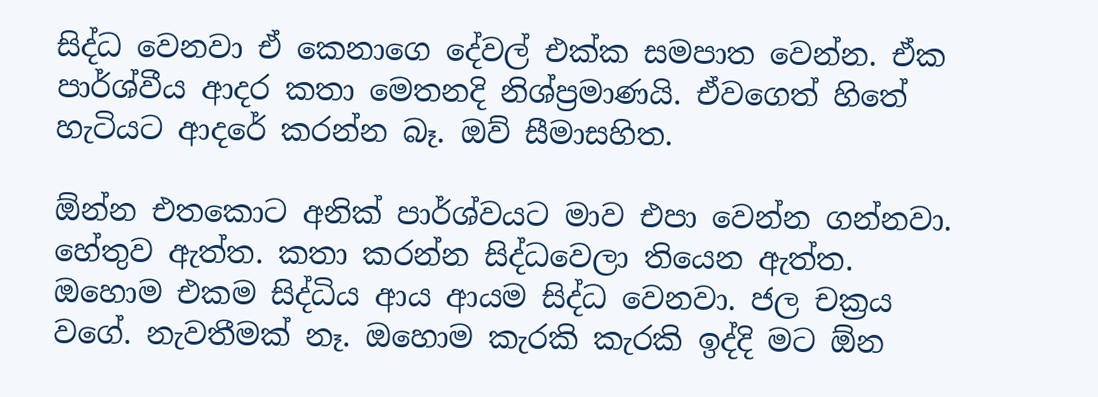සිද්ධ වෙනවා ඒ කෙනාගෙ දේවල් එක්ක සමපාත වෙන්න. ඒක පාර්ශ්වීය ආදර කතා මෙතනදි නිශ්ප්‍රමාණයි. ඒවගෙත් හිතේ හැටියට ආදරේ කරන්න බෑ. ඔව් සීමාසහිත.

ඕන්න එතකොට අනික් පාර්ශ්වයට මාව එපා වෙන්න ගන්නවා. හේතුව ඇත්ත. කතා කරන්න සිද්ධවෙලා තියෙන ඇත්ත. ඔහොම එකම සිද්ධිය ආය ආයම සිද්ධ වෙනවා. ජල චක්‍රය වගේ. නැවතීමක් නෑ. ඔහොම කැරකි කැරකි ඉද්දි මට ඕන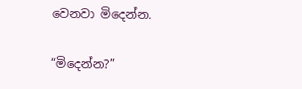වෙනවා මිදෙන්න.

“මිදෙන්න?”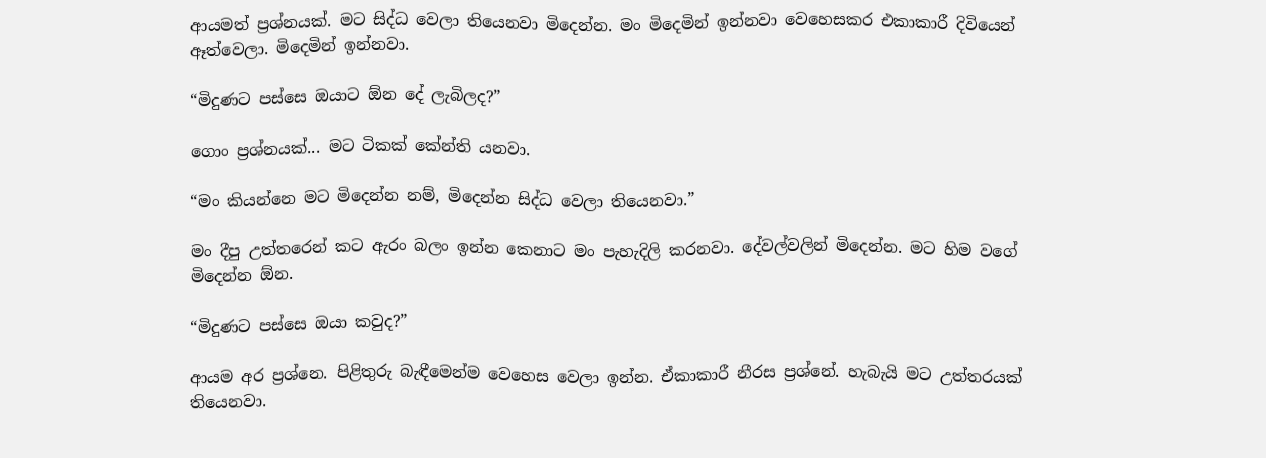ආයමත් ප්‍රශ්නයක්. මට සිද්ධ වෙලා තියෙනවා මිදෙන්න. මං මිදෙමින් ඉන්නවා වෙහෙසකර එකාකාරී දිවියෙන් ඈත්වෙලා. මිදෙමින් ඉන්නවා.

“මිදුණට පස්සෙ ඔයාට ඕන දේ ලැබිලද?”

ගොං ප්‍රශ්නයක්... මට ටිකක් කේන්ති යනවා.

“මං කියන්නෙ මට මිදෙන්න නම්, මිදෙන්න සිද්ධ වෙලා තියෙනවා.”

මං දීපු උත්තරෙන් කට ඇරං බලං ඉන්න කෙනාට මං පැහැදිලි කරනවා. දේවල්වලින් මිදෙන්න. මට හිම වගේ මිදෙන්න ඕන.

“මිදුණට පස්සෙ ඔයා කවුද?”

ආයම අර ප්‍රශ්නෙ. පිළිතුරු බැඳීමෙන්ම වෙහෙස වෙලා ඉන්න. ඒකාකාරී නීරස ප්‍රශ්නේ. හැබැයි මට උත්තරයක් තියෙනවා.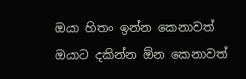ඔයා හිතං ඉන්න කෙනාවත් ඔයාට දකින්න ඕන කෙනාවත්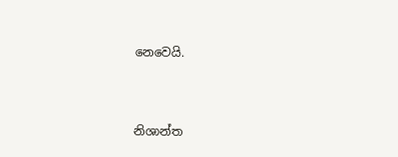නෙවෙයි.



නිශාන්ත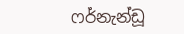ෆර්නැන්ඩූ